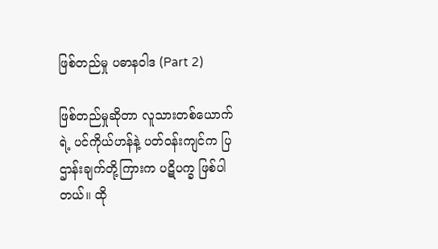ဖြစ်တည်မှု ပဓာနဝါဒ (Part 2)

ဖြစ်တည်မှုဆိုတာ လူသားတစ်ယောက်ရဲ့ ပင်ကိုယ်ဟန်နဲ့ ပတ်ဝန်းကျင်က ပြဌာန်းချက်တို့ကြားက ပဋိပက္ခ ဖြစ်ပါတယ်။ ထို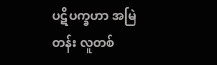ပဋိပက္ခဟာ အမြဲတန်း လူတစ်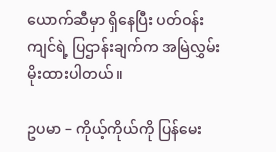ယောက်ဆီမှာ ရှိနေပြီး ပတ်ဝန်းကျင်ရဲ့ ပြဌာန်းချက်က အမြဲလွှမ်းမိုးထားပါတယ်။

ဥပမာ – ကိုယ့်ကိုယ်ကို ပြန်မေး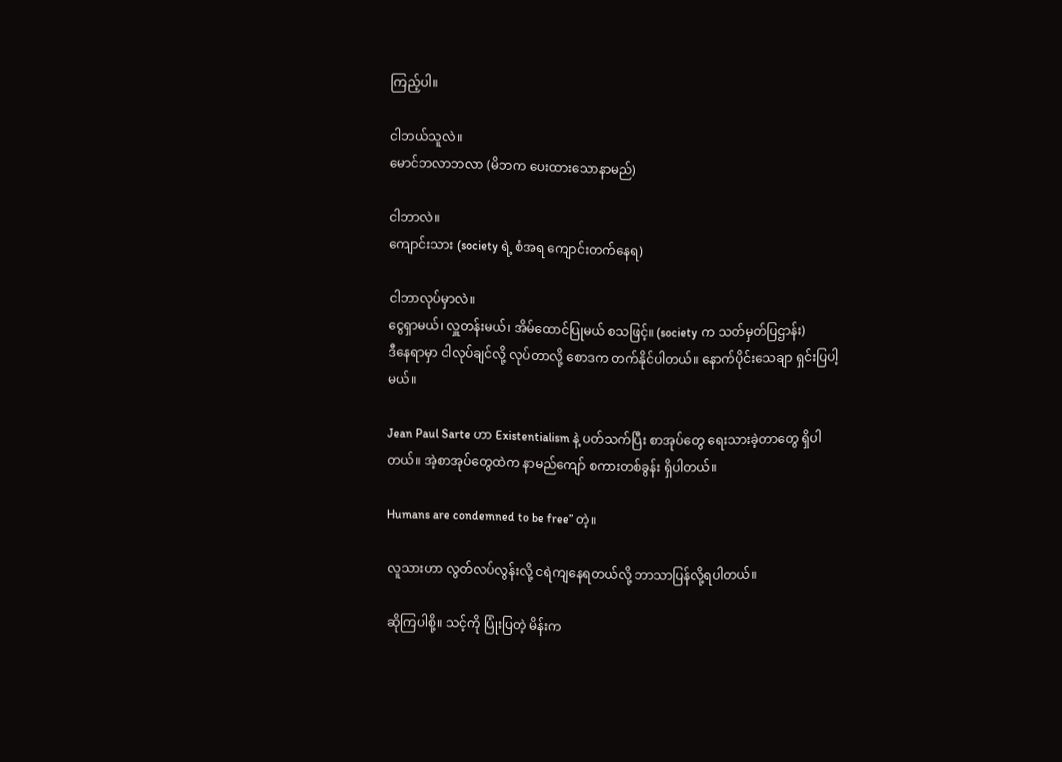ကြည့်ပါ။

ငါဘယ်သူလဲ။
မောင်ဘလာဘလာ (မိဘက ပေးထားသောနာမည်)

ငါဘာလဲ။
ကျောင်းသား (society ရဲ့ စံအရ ကျောင်းတက်နေရ)

ငါဘာလုပ်မှာလဲ။
ငွေရှာမယ်၊ လှူတန်းမယ်၊ အိမ်ထောင်ပြုမယ် စသဖြင့်။ (society က သတ်မှတ်ပြဌာန်း)
ဒီနေရာမှာ ငါလုပ်ချင်လို့ လုပ်တာလို့ စောဒက တက်နိုင်ပါတယ်။ နောက်ပိုင်းသေချာ ရှင်းပြပါ့မယ်။

Jean Paul Sarte ဟာ Existentialism နဲ့ ပတ်သက်ပြီး စာအုပ်တွေ ရေးသားခဲ့တာတွေ ရှိပါတယ်။ အဲ့စာအုပ်တွေထဲက နာမည်ကျော် စကားတစ်ခွန်း ရှိပါတယ်။

Humans are condemned to be free” တဲ့။

လူသားဟာ လွတ်လပ်လွန်းလို့ ငရဲကျနေရတယ်လို့ ဘာသာပြန်လို့ရပါတယ်။

ဆိုကြပါစို့။ သင့်ကို ပြုံးပြတဲ့ မိန်းက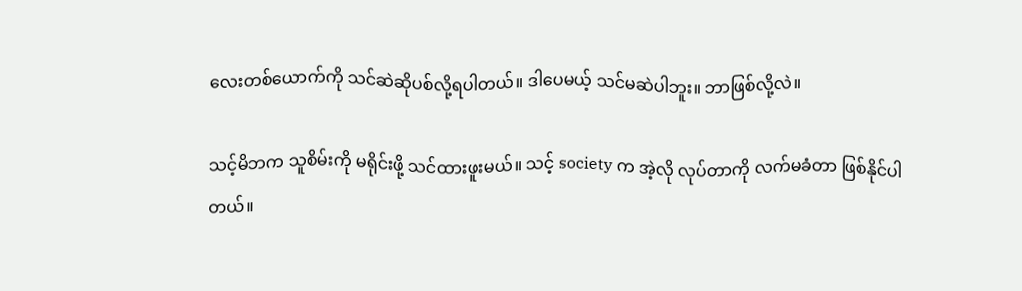လေးတစ်ယောက်ကို သင်ဆဲဆိုပစ်လို့ရပါတယ်။ ဒါပေမယ့် သင်မဆဲပါဘူး။ ဘာဖြစ်လို့လဲ။

သင့်မိဘက သူစိမ်းကို မရိုင်းဖို့ သင်ထားဖူးမယ်။ သင့် society က အဲ့လို လုပ်တာကို လက်မခံတာ ဖြစ်နိုင်ပါတယ်။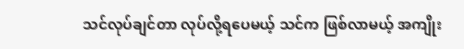သင်လုပ်ချင်တာ လုပ်လို့ရပေမယ့် သင်က ဖြစ်လာမယ့် အကျိုး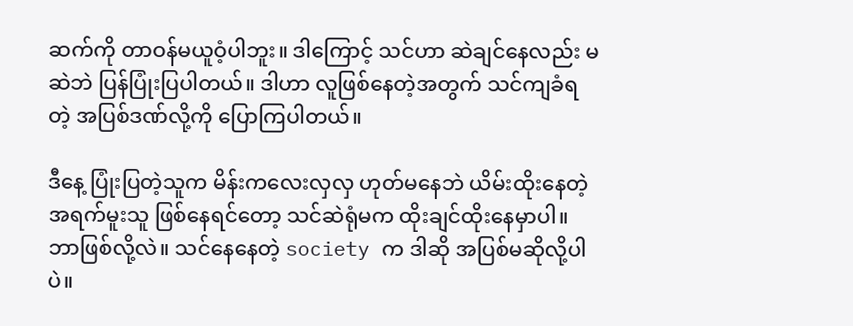ဆက်ကို တာဝန်မယူဝံ့ပါဘူး။ ဒါကြောင့် သင်ဟာ ဆဲချင်နေလည်း မဆဲဘဲ ပြန်ပြုံးပြပါတယ်။ ဒါဟာ လူဖြစ်နေတဲ့အတွက် သင်ကျခံရတဲ့ အပြစ်ဒဏ်လို့ကို ပြောကြပါတယ်။

ဒီနေ့ ပြုံးပြတဲ့သူက မိန်းကလေးလှလှ ဟုတ်မနေဘဲ ယိမ်းထိုးနေတဲ့ အရက်မူးသူ ဖြစ်နေရင်တော့ သင်ဆဲရုံမက ထိုးချင်ထိုးနေမှာပါ။ ဘာဖြစ်လို့လဲ။ သင်နေနေတဲ့ society က ဒါဆို အပြစ်မဆိုလို့ပါပဲ။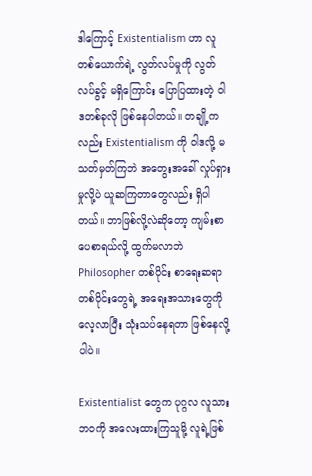ဒါကြောင့် Existentialism ဟာ လူတစ်ယောက်ရဲ့ လွတ်လပ်မှုကို လွတ်လပ်ခွင့် မရှိကြောင်း ပြောပြထားတဲ့ ဝါဒတစ်ခုလို ဖြစ်နေပါတယ်။ တချို့ကလည်း Existentialism ကို ဝါဒလို့ မသတ်မှတ်ကြဘဲ အတွေးအခေါ် လှုပ်ရှားမှုလို့ပဲ ယူဆကြတာတွေလည်း ရှိပါတယ်။ ဘာဖြစ်လို့လဲဆိုတော့ ကျမ်းစာပေစာရယ်လို့ ထွက်မလာဘဲ Philosopher တစ်ပိုင်း စာရေးဆရာ တစ်ပိုင်းတွေရဲ့ အရေးအသားတွေကို လေ့လာပြီး သုံးသပ်နေရတာ ဖြစ်နေလို့ပါပဲ။

Existentialist တွေက ပုဂ္ဂလ လူသားဘဝကို အလေးထားကြသူမို့ လူရဲ့ဖြစ်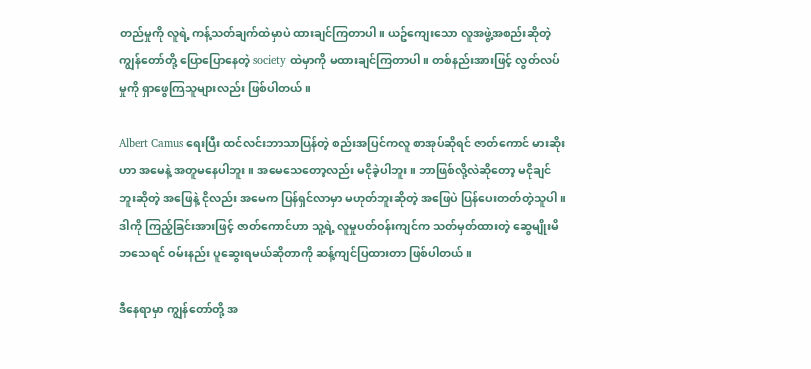တည်မှုကို လူရဲ့ ကန့်သတ်ချက်ထဲမှာပဲ ထားချင်ကြတာပါ။ ယဥ်ကျေးသော လူအဖွဲ့အစည်းဆိုတဲ့ ကျွန်တော်တို့ ပြောပြောနေတဲ့ society ထဲမှာကို မထားချင်ကြတာပါ။ တစ်နည်းအားဖြင့် လွတ်လပ်မှုကို ရှာဖွေကြသူများလည်း ဖြစ်ပါတယ်။

Albert Camus ရေးပြီး ထင်လင်းဘာသာပြန်တဲ့ စည်းအပြင်ကလူ စာအုပ်ဆိုရင် ဇာတ်ကောင် မားဆိုးဟာ အမေနဲ့ အတူမနေပါဘူး။ အမေသေတော့လည်း မငိုခဲ့ပါဘူး။ ဘာဖြစ်လို့လဲဆိုတော့ မငိုချင်ဘူးဆိုတဲ့ အဖြေနဲ့ ငိုလည်း အမေက ပြန်ရှင်လာမှာ မဟုတ်ဘူးဆိုတဲ့ အဖြေပဲ ပြန်ပေးတတ်တဲ့သူပါ။ ဒါကို ကြည့်ခြင်းအားဖြင့် ဇာတ်ကောင်ဟာ သူ့ရဲ့ လူမှုပတ်ဝန်းကျင်က သတ်မှတ်ထားတဲ့ ဆွေမျိုးမိဘသေရင် ဝမ်းနည်း ပူဆွေးရမယ်ဆိုတာကို ဆန့်ကျင်ပြထားတာ ဖြစ်ပါတယ်။

ဒီနေရာမှာ ကျွန်တော်တို့ အ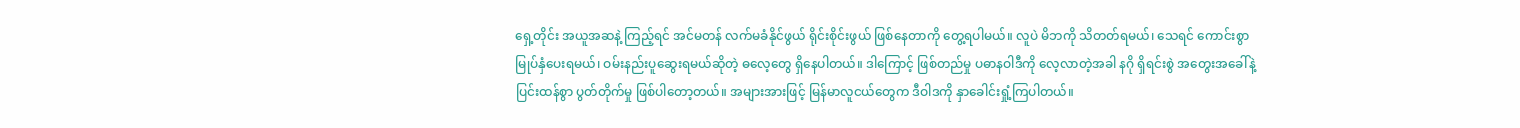ရှေ့တိုင်း အယူအဆနဲ့ ကြည့်ရင် အင်မတန် လက်မခံနိုင်ဖွယ် ရိုင်းစိုင်းဖွယ် ဖြစ်နေတာကို တွေ့ရပါမယ်။ လူပဲ မိဘကို သိတတ်ရမယ်၊ သေရင် ကောင်းစွာ မြုပ်နှံပေးရမယ်၊ ဝမ်းနည်းပူဆွေးရမယ်ဆိုတဲ့ ဓလေ့တွေ ရှိနေပါတယ်။ ဒါကြောင့် ဖြစ်တည်မှု ပဓာနဝါဒီကို လေ့လာတဲ့အခါ နဂို ရှိရင်းစွဲ အတွေးအခေါ်နဲ့ ပြင်းထန်စွာ ပွတ်တိုက်မှု ဖြစ်ပါတော့တယ်။ အများအားဖြင့် မြန်မာလူငယ်တွေက ဒီဝါဒကို နှာခေါင်းရှုံ့ကြပါတယ်။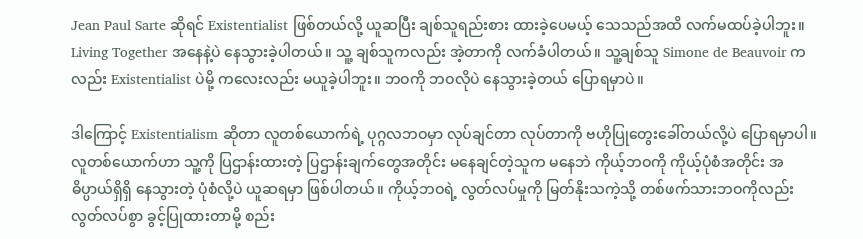Jean Paul Sarte ဆိုရင် Existentialist ဖြစ်တယ်လို့ ယူဆပြီး ချစ်သူရည်းစား ထားခဲ့ပေမယ့် သေသည်အထိ လက်မထပ်ခဲ့ပါဘူး။ Living Together အနေနဲ့ပဲ နေသွားခဲ့ပါတယ်။ သူ့ ချစ်သူကလည်း အဲ့တာကို လက်ခံပါတယ်။ သူ့ချစ်သူ Simone de Beauvoir ကလည်း Existentialist ပဲမို့ ကလေးလည်း မယူခဲ့ပါဘူး။ ဘဝကို ဘဝလိုပဲ နေသွားခဲ့တယ် ပြောရမှာပဲ။

ဒါကြောင့် Existentialism ဆိုတာ လူတစ်ယောက်ရဲ့ ပုဂ္ဂလဘဝမှာ လုပ်ချင်တာ လုပ်တာကို ဗဟိုပြုတွေးခေါ်တယ်လို့ပဲ ပြောရမှာပါ။ လူတစ်ယောက်ဟာ သူ့ကို ပြဌာန်းထားတဲ့ ပြဌာန်းချက်တွေအတိုင်း မနေချင်တဲ့သူက မနေဘဲ ကိုယ့်ဘဝကို ကိုယ့်ပုံစံအတိုင်း အဓိပ္ပာယ်ရှိရှိ နေသွားတဲ့ ပုံစံလို့ပဲ ယူဆရမှာ ဖြစ်ပါတယ်။ ကိုယ့်ဘဝရဲ့ လွတ်လပ်မှုကို မြတ်နိုးသကဲ့သို့ တစ်ဖက်သားဘဝကိုလည်း လွတ်လပ်စွာ ခွင့်ပြုထားတာမို့ စည်း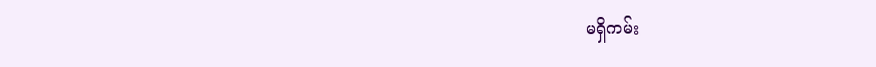မရှိကမ်း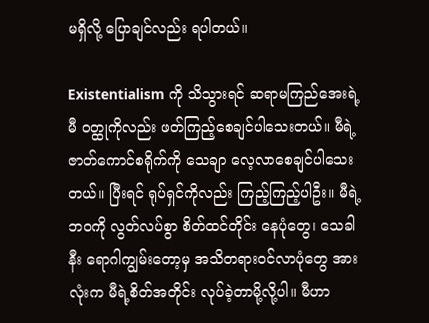မရှိလို့ ပြောချင်လည်း ရပါတယ်။

Existentialism ကို သိသွားရင် ဆရာမကြည်အေးရဲ့ မီ ဝတ္ထုကိုလည်း ဖတ်ကြည့်စေချင်ပါသေးတယ်။ မီရဲ့ ဇာတ်ကောင်စရိုက်ကို သေချာ လေ့လာစေချင်ပါသေးတယ်။ ပြီးရင် ရုပ်ရှင်ကိုလည်း ကြည့်ကြည့်ပါဦး။ မီရဲ့ ဘဝကို လွတ်လပ်စွာ စိတ်ထင်တိုင်း နေပုံတွေ၊ သေခါနီး ရောဂါကျွမ်းတော့မှ အသိတရားဝင်လာပုံတွေ အားလုံးက မီရဲ့စိတ်အတိုင်း လုပ်ခဲ့တာမို့လို့ပါ။ မီဟာ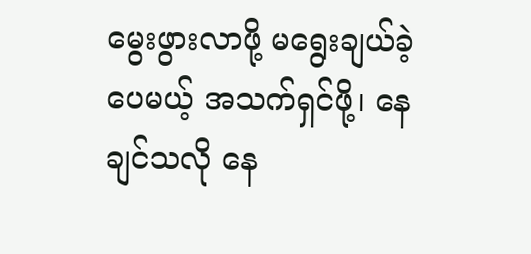မွေးဖွားလာဖို့ မရွေးချယ်ခဲ့ပေမယ့် အသက်ရှင်ဖို့၊ နေချင်သလို နေ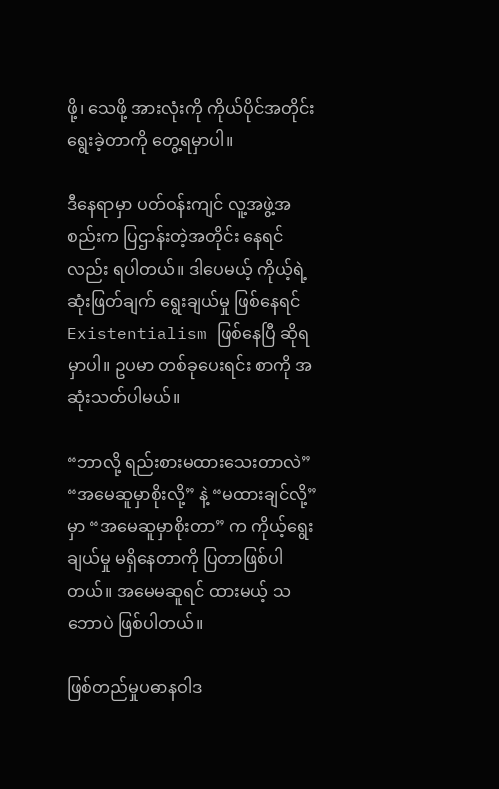ဖို့၊ သေဖို့ အားလုံးကို ကိုယ်ပိုင်အတိုင်း ရွေးခဲ့တာကို တွေ့ရမှာပါ။

ဒီနေရာမှာ ပတ်ဝန်းကျင် လူ့အဖွဲ့အစည်းက ပြဌာန်းတဲ့အတိုင်း နေရင်လည်း ရပါတယ်။ ဒါပေမယ့် ကိုယ့်ရဲ့ ဆုံးဖြတ်ချက် ရွေးချယ်မှု ဖြစ်နေရင် Existentialism ဖြစ်နေပြီ ဆိုရမှာပါ။ ဥပမာ တစ်ခုပေးရင်း စာကို အဆုံးသတ်ပါမယ်။

“ဘာလို့ ရည်းစားမထားသေးတာလဲ”
“အမေဆူမှာစိုးလို့” နဲ့ “မထားချင်လို့” မှာ “အမေဆူမှာစိုးတာ” က ကိုယ့်ရွေးချယ်မှု မရှိနေတာကို ပြတာဖြစ်ပါတယ်။ အမေမဆူရင် ထားမယ့် သဘောပဲ ဖြစ်ပါတယ်။

ဖြစ်တည်မှုပဓာနဝါဒ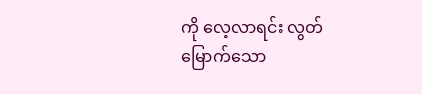ကို လေ့လာရင်း လွတ်မြောက်သော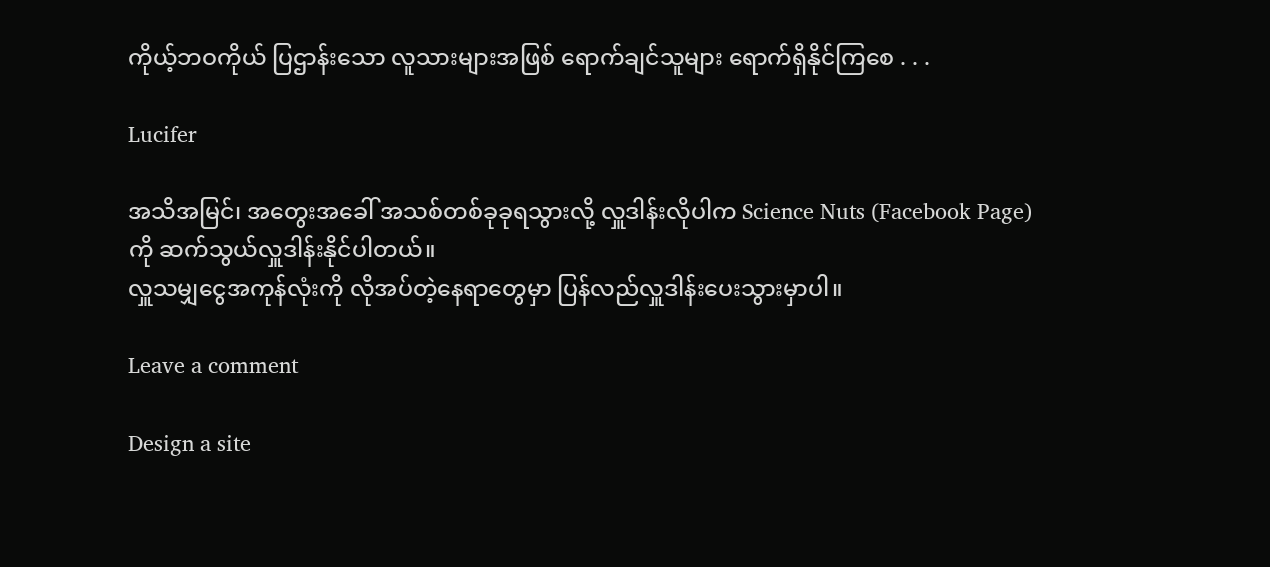ကိုယ့်ဘဝကိုယ် ပြဌာန်းသော လူသားများအဖြစ် ရောက်ချင်သူများ ရောက်ရှိနိုင်ကြစေ . . .

Lucifer

အသိအမြင်၊ အတွေးအခေါ် အသစ်တစ်ခုခုရသွားလို့ လှူဒါန်းလိုပါက Science Nuts (Facebook Page) ကို ဆက်သွယ်လှူဒါန်းနိုင်ပါတယ်။
လှူသမျှငွေအကုန်လုံးကို လိုအပ်တဲ့နေရာတွေမှာ ပြန်လည်လှူဒါန်းပေးသွားမှာပါ။

Leave a comment

Design a site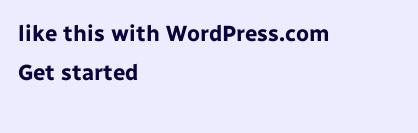like this with WordPress.com
Get started